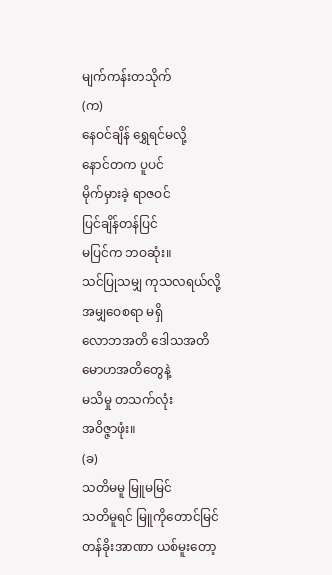မျက်ကန်းတသိုက်
(က)
နေဝင်ချိန် ရွှေရင်မလို့
နောင်တက ပူပင်
မိုက်မှားခဲ့ ရာဇဝင်
ပြင်ချိန်တန်ပြင်
မပြင်က ဘဝဆုံး။
သင်ပြုသမျှ ကုသလရယ်လို့
အမျှဝေစရာ မရှိ
လောဘအတိ ဒေါသအတိ
မောဟအတိတွေနဲ့
မသိမှု တသက်လုံး
အဝိဇ္ဇာဖုံး။
(ခ)
သတိမမူ မြူမမြင်
သတိမူရင် မြူကိုတောင်မြင်
တန်ခိုးအာဏာ ယစ်မူးတော့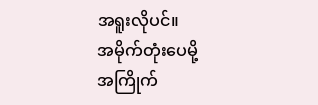အရူးလိုပင်။
အမိုက်တုံးပေမို့
အကြိုက်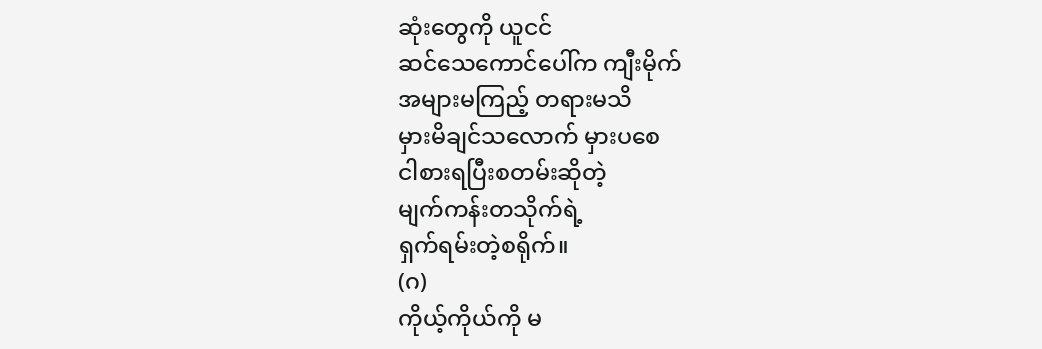ဆုံးတွေကို ယူငင်
ဆင်သေကောင်ပေါ်က ကျီးမိုက်
အများမကြည့် တရားမသိ
မှားမိချင်သလောက် မှားပစေ
ငါစားရပြီးစတမ်းဆိုတဲ့
မျက်ကန်းတသိုက်ရဲ့
ရှက်ရမ်းတဲ့စရိုက်။
(ဂ)
ကိုယ့်ကိုယ်ကို မ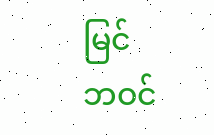မြင်
ဘဝင်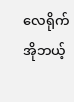လေရိုက်
အိုဘယ့်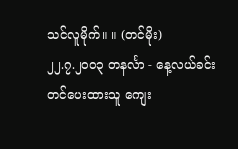သင်လူမိုက်။ ။ (တင်မိုး)
၂၂.၇.၂၀၀၃ တနင်္လာ - နေ့လယ်ခင်း
တင်ပေးထားသူ ကျေး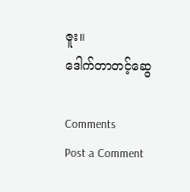ဇူး။
ဒေါက်တာတင့်ဆွေ

Comments
Post a Comment